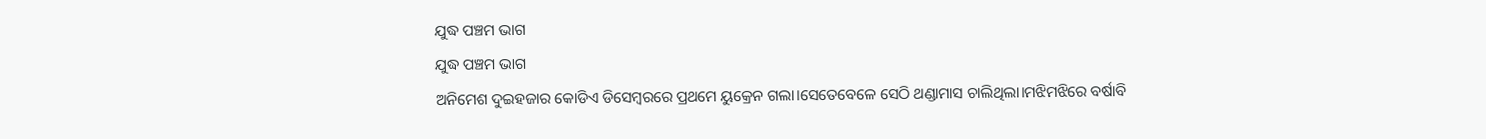ଯୁଦ୍ଧ ପଞ୍ଚମ ଭାଗ
ଯୁଦ୍ଧ ପଞ୍ଚମ ଭାଗ
ଅନିମେଶ ଦୁଇହଜାର କୋଡିଏ ଡିସେମ୍ବରରେ ପ୍ରଥମେ ୟୁକ୍ରେନ ଗଲା।ସେତେବେଳେ ସେଠି ଥଣ୍ଡାମାସ ଚାଲିଥିଲା।ମଝିମଝିରେ ବର୍ଷାବି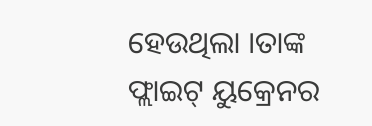ହେଉଥିଲା ।ତାଙ୍କ ଫ୍ଲାଇଟ୍ ୟୁକ୍ରେନର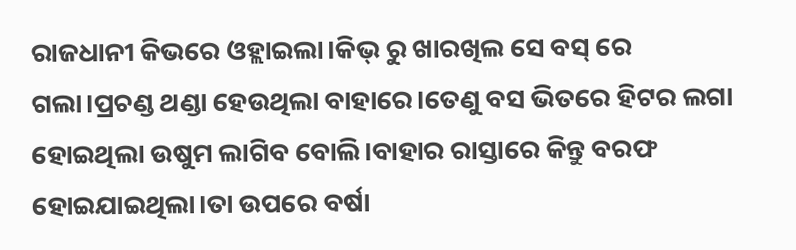ରାଜଧାନୀ କିଭରେ ଓହ୍ଲାଇଲା।କିଭ୍ ରୁ ଖାରଖିଲ ସେ ବସ୍ ରେ ଗଲା।ପ୍ରଚଣ୍ଡ ଥଣ୍ଡା ହେଉଥିଲା ବାହାରେ।ତେଣୁ ବସ ଭିତରେ ହିଟର ଲଗା ହୋଇଥିଲା ଉଷୁମ ଲାଗିବ ବୋଲି।ବାହାର ରାସ୍ତାରେ କିନ୍ତୁ ବରଫ ହୋଇଯାଇଥିଲା।ତା ଉପରେ ବର୍ଷା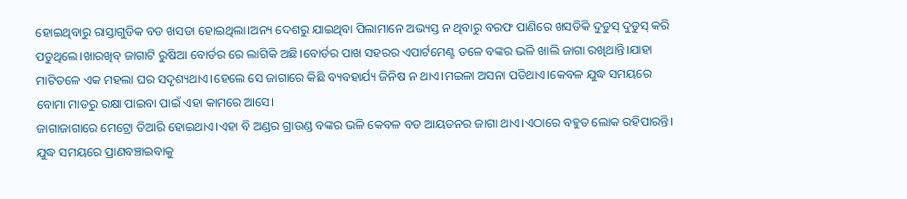ହୋଇଥିବାରୁ ରାସ୍ତାଗୁଡିକ ବଡ ଖସଡା ହୋଇଥିଲା।ଅନ୍ୟ ଦେଶରୁ ଯାଇଥିବା ପିଲାମାନେ ଅଭ୍ୟସ୍ତ ନ ଥିବାରୁ ବରଫ ପାଣିରେ ଖସଡିକି ଦୁଡୁସ୍ ଦୁଡୁସ୍ କରି ପଡୁଥିଲେ।ଖାରଖିବ୍ ଜାଗାଟି ରୁଷିଆ ବୋର୍ଡର ରେ ଲାଗିକି ଅଛି।ବୋର୍ଡର ପାଖ ସହରର ଏପାର୍ଟମେଣ୍ଟ ତଳେ ବଙ୍କର ଭଳି ଖାଲି ଜାଗା ରଖିଥାନ୍ତି।ଯାହା ମାଟିତଳେ ଏକ ମହଲା ଘର ସଦୃଶ୍ୟଥାଏ।ହେଲେ ସେ ଜାଗାରେ କିଛି ବ୍ୟବହାର୍ଯ୍ୟ ଜିନିଷ ନ ଥାଏ।ମଇଳା ଅସନା ପଡିଥାଏ।କେବଳ ଯୁଦ୍ଧ ସମୟରେ ବୋମା ମାଡରୁ ରକ୍ଷା ପାଇବା ପାଇଁ ଏହା କାମରେ ଆସେ।
ଜାଗାଜାଗାରେ ମେଟ୍ରୋ ତିଆରି ହୋଇଥାଏ।ଏହା ବି ଅଣ୍ଡର ଗ୍ରାଉଣ୍ଡ ବଙ୍କର ଭଳି କେବଳ ବଡ ଆୟତନର ଜାଗା ଥାଏ।ଏଠାରେ ବହୁତ ଲୋକ ରହିପାରନ୍ତି। ଯୁଦ୍ଧ ସମୟରେ ପ୍ରାଣବଞ୍ଚାଇବାକୁ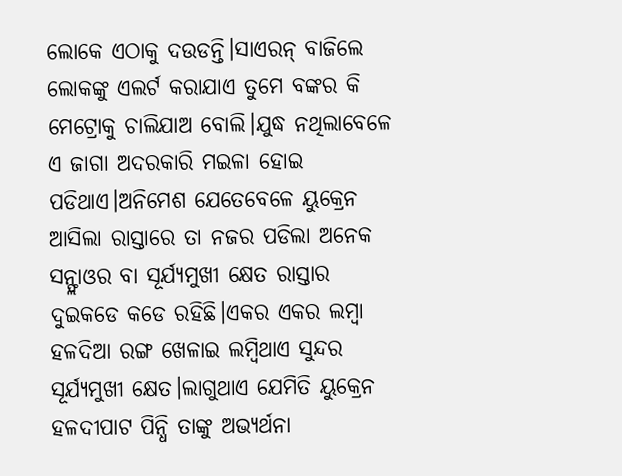ଲୋକେ ଏଠାକୁ ଦଉଡନ୍ତି।ସାଏରନ୍ ବାଜିଲେ ଲୋକଙ୍କୁ ଏଲର୍ଟ କରାଯାଏ ତୁମେ ବଙ୍କର କି ମେଟ୍ରୋକୁ ଚାଲିଯାଅ ବୋଲି।ଯୁଦ୍ଧ ନଥିଲାବେଳେ ଏ ଜାଗା ଅଦରକାରି ମଇଳା ହୋଇ ପଡିଥାଏ।ଅନିମେଶ ଯେତେବେଳେ ୟୁକ୍ରେନ ଆସିଲା ରାସ୍ତାରେ ତା ନଜର ପଡିଲା ଅନେକ ସନ୍ଫ୍ଲାଓର ବା ସୂର୍ଯ୍ୟମୁଖୀ କ୍ଷେତ ରାସ୍ତାର ଦୁଇକଡେ କଡେ ରହିଛି।ଏକର ଏକର ଲମ୍ବା ହଳଦିଆ ରଙ୍ଗ ଖେଳାଇ ଲମ୍ବିଥାଏ ସୁନ୍ଦର ସୂର୍ଯ୍ୟମୁଖୀ କ୍ଷେତ।ଲାଗୁଥାଏ ଯେମିତି ୟୁକ୍ରେନ ହଳଦୀପାଟ ପିନ୍ଧି ତାଙ୍କୁ ଅଭ୍ୟର୍ଥନା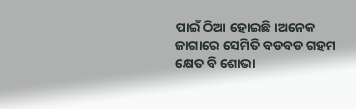ପାଇଁ ଠିଆ ହୋଇଛି।ଅନେକ ଜାଗାରେ ସେମିତି ବଡବଡ ଗହମ କ୍ଷେତ ବି ଶୋଭା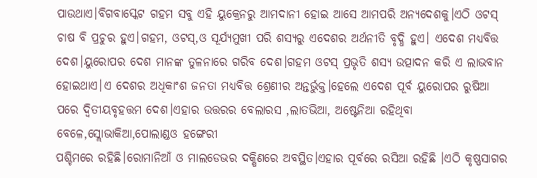ପାଉଥାଏ।ବିଗବାସ୍କେଟ ଗହମ ସବୁ ଏହି ୟୁକ୍ରେନରୁ ଆମଦାନୀ ହୋଇ ଆସେ ଆମପରି ଅନ୍ୟଦେଶକୁ।ଏଠି ଓଟସ୍ ଚାଷ ବି ପ୍ରଚୁର ହୁଏ।ଗହମ, ଓଟସ୍,ଓ ସୂର୍ଯ୍ୟମୁଖୀ ପରି ଶସ୍ୟରୁ ଏଦେଶର ଅର୍ଥନୀତି ବୃଦ୍ଧି ହୁଏ। ଏଦେଶ ମଧ୍ୟବିତ୍ତ ଦେଶ।ୟୁରୋପର ଦେଶ ମାନଙ୍କ ତୁଳନାରେ ଗରିବ ଦେଶ।ଗହମ ଓଟସ୍ ପ୍ରଭୃତି ଶସ୍ୟ ଉତ୍ପାଦନ କରି ଏ ଲାଭବାନ ହୋଇଥାଏ।ଏ ଦେଶର ଅଧିକାଂଶ ଜନତା ମଧ୍ୟବିତ୍ତ ଶ୍ରେଣୀର ଅନ୍ତର୍ଭୁକ୍ତ।ହେଲେ ଏଦେଶ ପୂର୍ବ ୟୁରୋପର ରୁଷିଆ ପରେ ଦ୍ବିତୀୟବୃହତ୍ତମ ଦେଶ।ଏହାର ଉତ୍ତରର ବେଲାରସ ,ଲାତଭିଆ, ଅଷ୍ଟେନିଆ ରହିଥିବା ବେଳେ,ସ୍ଲୋଭାକିଆ,ପୋଲାଣ୍ଡଓ ହଙ୍ଗେରୀ
ପଶ୍ଚିମରେ ରହିଛି।ରୋମାନିଆଁ ଓ ମାଲଡେଭର ଦକ୍ଷିଣରେ ଅବସ୍ଥିତ।ଏହାର ପୂର୍ବରେ ରସିଆ ରହିଛି ।ଏଠି କୃଷ୍ଣସାଗର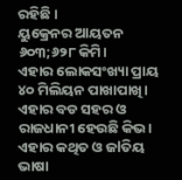ରହିଛି ।
ୟୁକ୍ରେନର ଆୟତନ ୬୦୩;୬୨୮ କିମି।
ଏହାର ଲୋକସଂଖ୍ୟା ପ୍ରାୟ ୪୦ ମିଲିୟନ ପାଖାପାଖି।
ଏହାର ବଡ ସହର ଓ ରାଜଧାନୀ ହେଉଛି କିଭ।
ଏହାର କଥିତ ଓ ଜlତିୟ ଭାଷା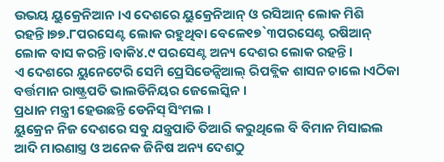ଉଭୟ ୟୁକ୍ରେନିଆନ।ଏ ଦେଶରେ ୟୁକ୍ରେନିଆନ୍ ଓ ରସିଆନ୍ ଲୋକ ମିଶି ରହନ୍ତି।୭୭.୮ପରସେଣ୍ଟ ଲୋକ ରହୁଥିବା ବେଳେ୧୭`୩ପରସେଣ୍ଟ ରଷିଆନ୍ ଲୋକ ବାସ କରନ୍ତି।ବାକି୪.୯ ପରସେଣ୍ଟ ଅନ୍ୟ ଦେଶର ଲୋକ ରହନ୍ତି।
ଏ ଦେଶରେ ୟୁନେଟେରି ସେମି ପ୍ରେସିଡେନ୍ସିଆଲ୍ ରିପବ୍ଲିକ ଶାସନ ଚାଲେ।ଏଠିକା ବର୍ତ୍ତମାନ ରାଷ୍ଟ୍ରପତି ଭାଲଡିନିୟର ଜେଲେସ୍କିନ।
ପ୍ରଧାନ ମନ୍ତ୍ରୀ ହେଉଛନ୍ତି ଡେନିସ୍ ସିଂମଲ ।
ୟୁକ୍ରେନ ନିଜ ଦେଶରେ ସବୁ ଯନ୍ତ୍ରପାତି ତିଆରି କରୁଥିଲେ ବି ବିମାନ ମିସାଇଲ ଆଦି ମାରଣାସ୍ତ୍ର ଓ ଅନେକ ଜିନିଷ ଅନ୍ୟ ଦେଶଠୁ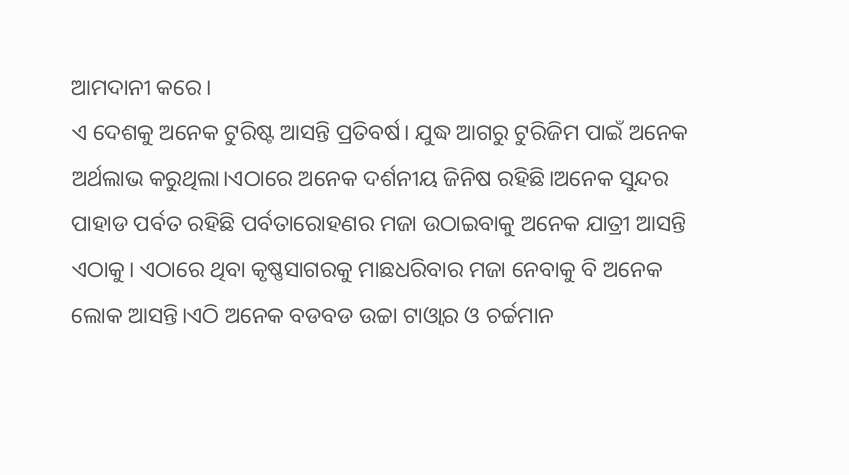ଆମଦାନୀ କରେ।
ଏ ଦେଶକୁ ଅନେକ ଟୁରିଷ୍ଟ ଆସନ୍ତି ପ୍ରତିବର୍ଷ। ଯୁଦ୍ଧ ଆଗରୁ ଟୁରିଜିମ ପାଇଁ ଅନେକ ଅର୍ଥଲାଭ କରୁଥିଲା।ଏଠାରେ ଅନେକ ଦର୍ଶନୀୟ ଜିନିଷ ରହିଛି।ଅନେକ ସୁନ୍ଦର ପାହାଡ ପର୍ବତ ରହିଛି ପର୍ବତାରୋହଣର ମଜା ଉଠାଇବାକୁ ଅନେକ ଯାତ୍ରୀ ଆସନ୍ତି ଏଠାକୁ। ଏଠାରେ ଥିବା କୃଷ୍ଣସାଗରକୁ ମାଛଧରିବାର ମଜା ନେବାକୁ ବି ଅନେକ ଲୋକ ଆସନ୍ତି।ଏଠି ଅନେକ ବଡବଡ ଉଚ୍ଚା ଟାଓ୍ବାର ଓ ଚର୍ଚ୍ଚମାନ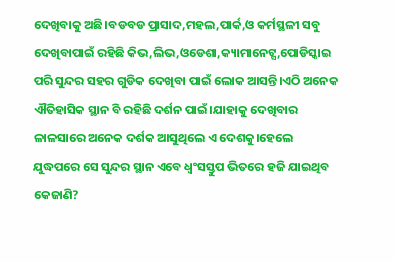ଦେଖିବାକୁ ଅଛି।ବଡବଡ ପ୍ରାସାଦ,ମହଲ,ପାର୍କ,ଓ କର୍ମସ୍ଥଳୀ ସବୁ ଦେଖିବାପାଇଁ ରହିଛି କିଭ,ଲିଭ,ଓଡେଶା,କ୍ୟାମାନେଟ୍ସ,ପୋଡିସ୍କାଇ ପରି ସୁନ୍ଦର ସହର ଗୁଡିକ ଦେଖିବା ପାଇଁ ଲୋକ ଆସନ୍ତି।ଏଠି ଅନେକ ଐତିହାସିକ ସ୍ଥାନ ବି ରହିଛି ଦର୍ଶନ ପାଇଁ।ଯାହାକୁ ଦେଖିବାର ଳାଳସାରେ ଅନେକ ଦର୍ଶକ ଆସୁଥିଲେ ଏ ଦେଶକୁ।ହେଲେ ଯୁଦ୍ଧପରେ ସେ ସୁନ୍ଦର ସ୍ଥାନ ଏବେ ଧ୍ବଂସସ୍ତୁପ ଭିତରେ ହଜି ଯାଇଥିବ କେଜାଣି?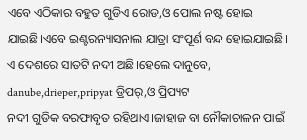ଏବେ ଏଠିକାର ବହୁତ ଗୁଡିଏ ରୋଡ,ଓ ପୋଲ ନଷ୍ଟ ହୋଇ ଯାଇଛି।ଏବେ ଇଣ୍ଟରନ୍ୟାସନାଲ ଯାତ୍ରା ସଂପୂର୍ଣ ବନ୍ଦ ହୋଇଯାଇଛି।
ଏ ଦେଶରେ ସାତଟି ନଦୀ ଅଛି।ହେଲେ ଦାନୁବେ, danube,drieper,pripyat ଡ୍ରିପର୍,ଓ ପ୍ରିପ୍ୟଟ
ନଦୀ ଗୁଡିକ ବରଫାବୃତ ରହିଥାଏ।ଜାହାଜ ବା ନୌକାଚାଳନ ପାଇଁ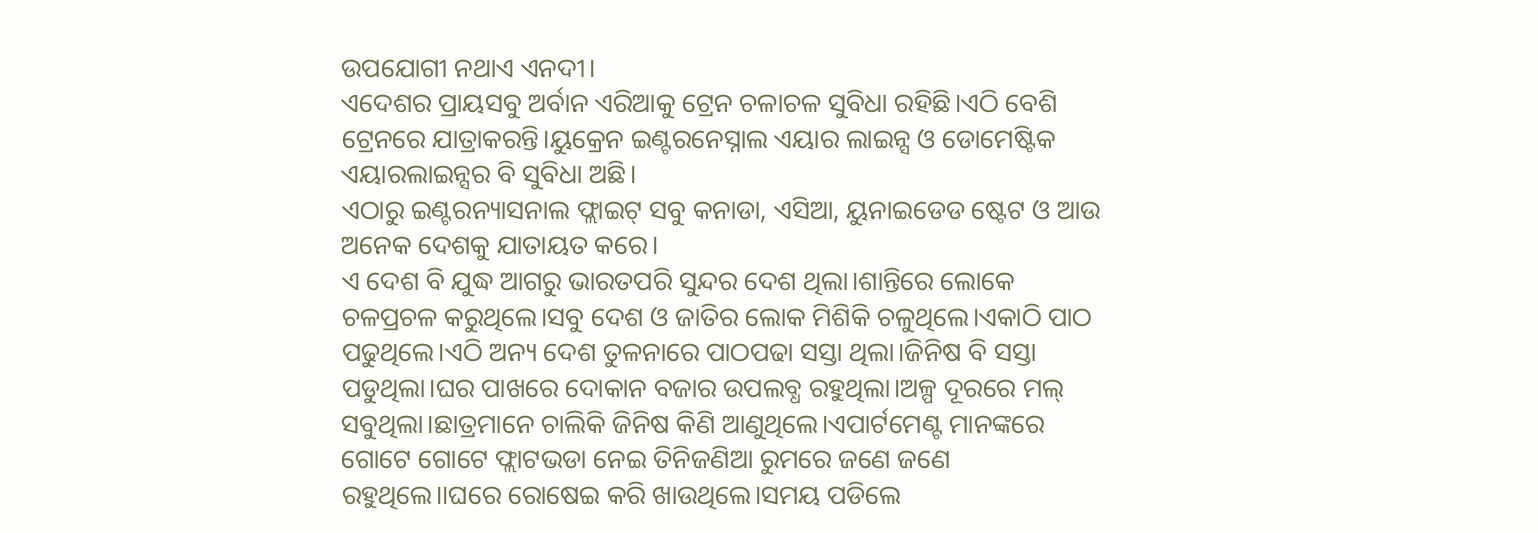ଉପଯୋଗୀ ନଥାଏ ଏନଦୀ।
ଏଦେଶର ପ୍ରାୟସବୁ ଅର୍ବାନ ଏରିଆକୁ ଟ୍ରେନ ଚଳାଚଳ ସୁବିଧା ରହିଛି।ଏଠି ବେଶି ଟ୍ରେନରେ ଯାତ୍ରାକରନ୍ତି।ୟୁକ୍ରେନ ଇଣ୍ଟରନେସ୍ନାଲ ଏୟାର ଲାଇନ୍ସ ଓ ଡୋମେଷ୍ଟିକ ଏୟାରଲାଇନ୍ସର ବି ସୁବିଧା ଅଛି।
ଏଠାରୁ ଇଣ୍ଟରନ୍ୟାସନାଲ ଫ୍ଲାଇଟ୍ ସବୁ କନାଡା, ଏସିଆ, ୟୁନାଇଡେଡ ଷ୍ଟେଟ ଓ ଆଉ ଅନେକ ଦେଶକୁ ଯାତାୟତ କରେ।
ଏ ଦେଶ ବି ଯୁଦ୍ଧ ଆଗରୁ ଭାରତପରି ସୁନ୍ଦର ଦେଶ ଥିଲା।ଶାନ୍ତିରେ ଲୋକେ ଚଳପ୍ରଚଳ କରୁଥିଲେ।ସବୁ ଦେଶ ଓ ଜାତିର ଲୋକ ମିଶିକି ଚଳୁଥିଲେ।ଏକାଠି ପାଠ ପଢୁଥିଲେ।ଏଠି ଅନ୍ୟ ଦେଶ ତୁଳନାରେ ପାଠପଢା ସସ୍ତା ଥିଲା।ଜିନିଷ ବି ସସ୍ତା ପଡୁଥିଲା।ଘର ପାଖରେ ଦୋକାନ ବଜାର ଉପଲବ୍ଧ ରହୁଥିଲା।ଅଳ୍ପ ଦୂରରେ ମଲ୍ ସବୁଥିଲା।ଛାତ୍ରମାନେ ଚାଲିକି ଜିନିଷ କିଣି ଆଣୁଥିଲେ।ଏପାର୍ଟମେଣ୍ଟ ମାନଙ୍କରେ ଗୋଟେ ଗୋଟେ ଫ୍ଲାଟଭଡା ନେଇ ତିନିଜଣିଆ ରୁମରେ ଜଣେ ଜଣେ ରହୁଥିଲେ।।ଘରେ ରୋଷେଇ କରି ଖାଉଥିଲେ।ସମୟ ପଡିଲେ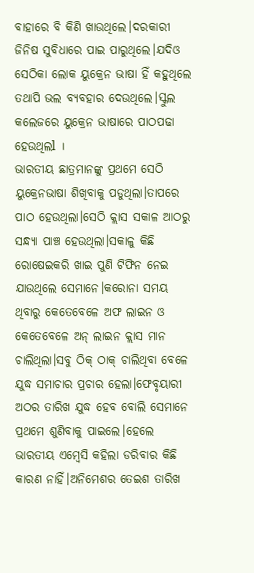ବାହାରେ ବି କିଣି ଖାଉଥିଲେ।ଦରକାରୀ ଜିନିଷ ସୁବିଧାରେ ପାଇ ପାରୁଥିଲେ।ଯଦିଓ ସେଠିକା ଲୋକ ୟୁକ୍ରେନ ଭାଷା ହିଁ କହୁଥିଲେ ତଥାପି ଭଲ ବ୍ୟବହାର ଦେଉଥିଲେ।ସ୍କୁଲ କଲେଜରେ ୟୁକ୍ରେନ ଭାଷାରେ ପାଠପଢା ହେଉଥିଲl ।
ଭାରତୀୟ ଛାତ୍ରମାନଙ୍କୁ ପ୍ରଥମେ ସେଠି ୟୁକ୍ରେନଭାଷା ଶିଖିବାକୁ ପଡୁଥିଲା।ତାପରେ ପାଠ ହେଉଥିଲା।ସେଠି କ୍ଲାସ ସକାଳ ଆଠରୁ ସନ୍ଧ୍ୟା ପାଞ୍ଚ ହେଉଥିଲା।ସକାଳୁ କିଛି ରୋଷେଇକରି ଖାଇ ପୁଣି ଟିଫିନ ନେଇ ଯାଉଥିଲେ ସେମାନେ।କରୋନା ସମୟ ଥିବାରୁ କେତେବେଳେ ଅଫ ଲାଇନ ଓ କେତେବେଳେ ଅନ୍ ଲାଇନ କ୍ଲାସ ମାନ ଚାଲିଥିଲା।ସବୁ ଠିକ୍ ଠାକ୍ ଚାଲିଥିବା ବେଳେ ଯୁଦ୍ଧ ସମାଚାର ପ୍ରଚାର ହେଲା।ଫେବୃୟାରୀ ଅଠର ତାରିଖ ଯୁଦ୍ଧ ହେବ ବୋଲି ସେମାନେ ପ୍ରଥମେ ଶୁଣିବାକୁ ପାଇଲେ।ହେଲେ ଭାରତୀୟ ଏମ୍ବେସି କହିଲା ଡରିବାର କିଛି କାରଣ ନାହିଁ।ଅନିମେଶର ତେଇଶ ତାରିଖ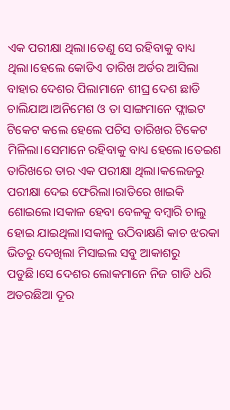ଏକ ପରୀକ୍ଷା ଥିଲା।ତେଣୁ ସେ ରହିବାକୁ ବାଧ୍ୟ ଥିଲା।ହେଲେ କୋଡିଏ ତାରିଖ ଅର୍ଡର ଆସିଲା ବାହାର ଦେଶର ପିଲାମାନେ ଶୀଘ୍ର ଦେଶ ଛାଡି ଚାଲିଯାଅ।ଅନିମେଶ ଓ ତା ସାଙ୍ଗମାନେ ଫ୍ଲାଇଟ ଟିକେଟ କଲେ ହେଲେ ପଚିସ ତାରିଖର ଟିକେଟ ମିଳିଲା।ସେମାନେ ରହିବାକୁ ବାଧ୍ୟ ହେଲେ।ତେଇଶ ତାରିଖରେ ତାର ଏକ ପରୀକ୍ଷା ଥିଲା।କଲେଜରୁ ପରୀକ୍ଷା ଦେଇ ଫେରିଲା।ରାତିରେ ଖାଇକି ଶୋଇଲେ।ସକାଳ ହେବା ବେଳକୁ ବମ୍ବାରି ଚାଲୁ ହୋଇ ଯାଇଥିଲା।ସକାଳୁ ଉଠିବାକ୍ଷଣି କାଚ ଝରକା ଭିତରୁ ଦେଖିଲା ମିସାଇଲ ସବୁ ଆକାଶରୁ ପଡୁଛି।ସେ ଦେଶର ଲୋକମାନେ ନିଜ ଗାଡି ଧରି ଅତରଛିଆ ଦୂର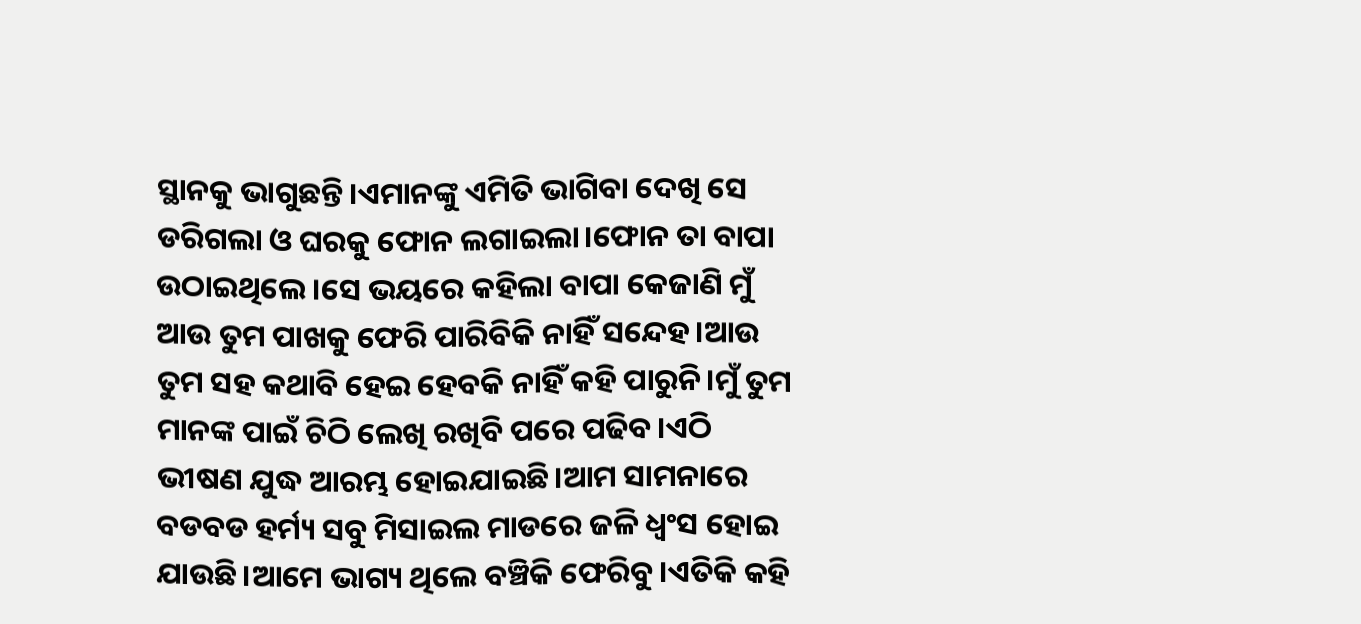ସ୍ଥାନକୁ ଭାଗୁଛନ୍ତି।ଏମାନଙ୍କୁ ଏମିତି ଭାଗିବା ଦେଖି ସେ ଡରିଗଲା ଓ ଘରକୁ ଫୋନ ଲଗାଇଲା।ଫୋନ ତା ବାପା ଉଠାଇଥିଲେ।ସେ ଭୟରେ କହିଲା ବାପା କେଜାଣି ମୁଁ ଆଉ ତୁମ ପାଖକୁ ଫେରି ପାରିବିକି ନାହିଁ ସନ୍ଦେହ।ଆଉ ତୁମ ସହ କଥାବି ହେଇ ହେବକି ନାହିଁ କହି ପାରୁନି।ମୁଁ ତୁମ ମାନଙ୍କ ପାଇଁ ଚିଠି ଲେଖି ରଖିବି ପରେ ପଢିବ।ଏଠି ଭୀଷଣ ଯୁଦ୍ଧ ଆରମ୍ଭ ହୋଇଯାଇଛି।ଆମ ସାମନାରେ ବଡବଡ ହର୍ମ୍ୟ ସବୁ ମିସାଇଲ ମାଡରେ ଜଳି ଧ୍ବଂସ ହୋଇ ଯାଉଛି।ଆମେ ଭାଗ୍ୟ ଥିଲେ ବଞ୍ଚିକି ଫେରିବୁ।ଏତିକି କହି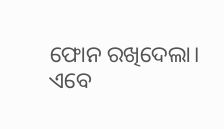ଫୋନ ରଖିଦେଲା।
ଏବେ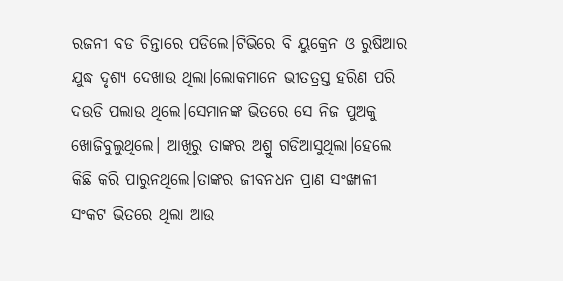ରଜନୀ ବଡ ଚିନ୍ତାରେ ପଡିଲେ।ଟିଭିରେ ବି ୟୁକ୍ରେନ ଓ ରୁଷିଆର ଯୁଦ୍ଧ ଦୃଶ୍ୟ ଦେଖାଉ ଥିଲା।ଲୋକମାନେ ଭୀତତ୍ରସ୍ତ ହରିଣ ପରି ଦଉଡି ପଲାଉ ଥିଲେ।ସେମାନଙ୍କ ଭିତରେ ସେ ନିଜ ପୁଅକୁ ଖୋଜିବୁଲୁଥିଲେ। ଆଖିରୁ ତାଙ୍କର ଅଶ୍ରୁ ଗଡିଆସୁଥିଲା।ହେଲେ କିଛି କରି ପାରୁନଥିଲେ।ତାଙ୍କର ଜୀବନଧନ ପ୍ରାଣ ସଂଙ୍ଖାଳୀ ସଂକଟ ଭିତରେ ଥିଲା ଆଉ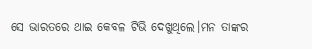ସେ ଭାରତରେ ଥାଇ କେବଳ ଟିଭି ଦେଖୁଥିଲେ।ମନ ତାଙ୍କର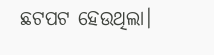ଛଟପଟ ହେଉଥିଲା।